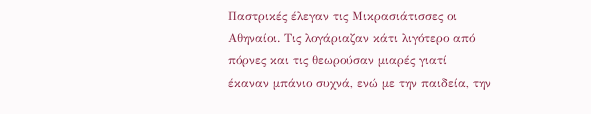Παστρικές έλεγαν τις Μικρασιάτισσες οι Αθηναίοι. Τις λογάριαζαν κάτι λιγότερο από πόρνες και τις θεωρούσαν μιαρές γιατί έκαναν μπάνιο συχνά, ενώ με την παιδεία, την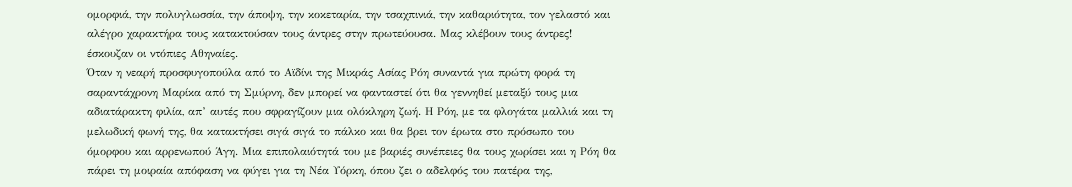ομορφιά, την πολυγλωσσία, την άποψη, την κοκεταρία, την τσαχπινιά, την καθαριότητα, τον γελαστό και αλέγρο χαρακτήρα τους κατακτούσαν τους άντρες στην πρωτεύουσα. Μας κλέβουν τους άντρες! έσκουζαν οι ντόπιες Αθηναίες.
Όταν η νεαρή προσφυγοπούλα από το Αϊδίνι της Μικράς Ασίας Ρόη συναντά για πρώτη φορά τη σαραντάχρονη Μαρίκα από τη Σμύρνη, δεν μπορεί να φανταστεί ότι θα γεννηθεί μεταξύ τους μια αδιατάρακτη φιλία, απ’ αυτές που σφραγίζουν μια ολόκληρη ζωή. Η Ρόη, με τα φλογάτα μαλλιά και τη μελωδική φωνή της, θα κατακτήσει σιγά σιγά το πάλκο και θα βρει τον έρωτα στο πρόσωπο του όμορφου και αρρενωπού Άγη. Μια επιπολαιότητά του με βαριές συνέπειες θα τους χωρίσει και η Ρόη θα πάρει τη μοιραία απόφαση να φύγει για τη Νέα Υόρκη, όπου ζει ο αδελφός του πατέρα της,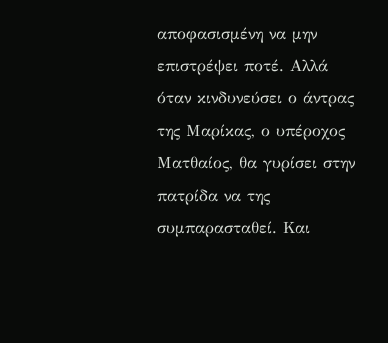αποφασισμένη να μην επιστρέψει ποτέ. Αλλά όταν κινδυνεύσει ο άντρας της Μαρίκας, ο υπέροχος Ματθαίος, θα γυρίσει στην πατρίδα να της συμπαρασταθεί. Και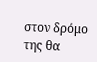στον δρόμο της θα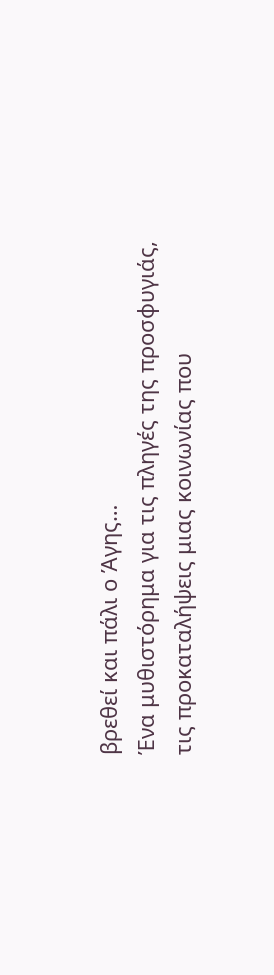βρεθεί και πάλι ο Άγης…
Ένα μυθιστόρημα για τις πληγές της προσφυγιάς, τις προκαταλήψεις μιας κοινωνίας που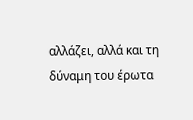αλλάζει, αλλά και τη δύναμη του έρωτα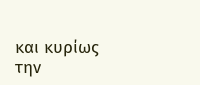και κυρίως την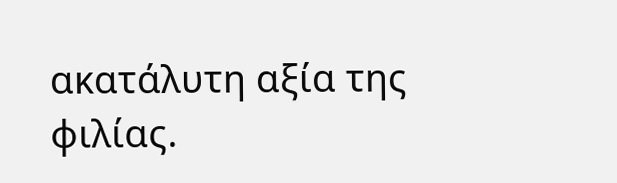ακατάλυτη αξία της φιλίας.